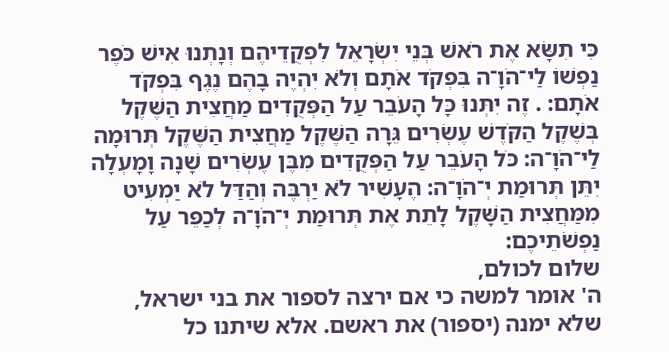כִּי תִשָּׂא אֶת רֹאשׁ בְּנֵי יִשְׂרָאֵל לִפְקֻדֵיהֶם וְנָתְנוּ אִישׁ כֹּפֶר נַפְשׁוֹ לַי־הֹוָ־ה בִּפְקֹד אֹתָם וְלֹא יִהְיֶה בָהֶם נֶגֶף בִּפְקֹד אֹתָם: . זֶה יִתְּנוּ כָּל הָעֹבֵר עַל הַפְּקֻדִים מַחֲצִית הַשֶּׁקֶל בְּשֶׁקֶל הַקֹּדֶשׁ עֶשְׂרִים גֵּרָה הַשֶּׁקֶל מַחֲצִית הַשֶּׁקֶל תְּרוּמָה לַי־הֹוָ־ה: כֹּל הָעֹבֵר עַל הַפְּקֻדִים מִבֶּן עֶשְׂרִים שָׁנָה וָמָעְלָה יִתֵּן תְּרוּמַת יְ־הֹוָ־ה: הֶעָשִׁיר לֹא יַרְבֶּה וְהַדַּל לֹא יַמְעִיט מִמַּחֲצִית הַשָּׁקֶל לָתֵת אֶת תְּרוּמַת יְ־הֹוָ־ה לְכַפֵּר עַל נַפְשֹׁתֵיכֶם:
שלום לכולם,
ה' אומר למשה כי אם ירצה לספור את בני ישראל, שלא ימנה (יספור) את ראשם. אלא שיתנו כל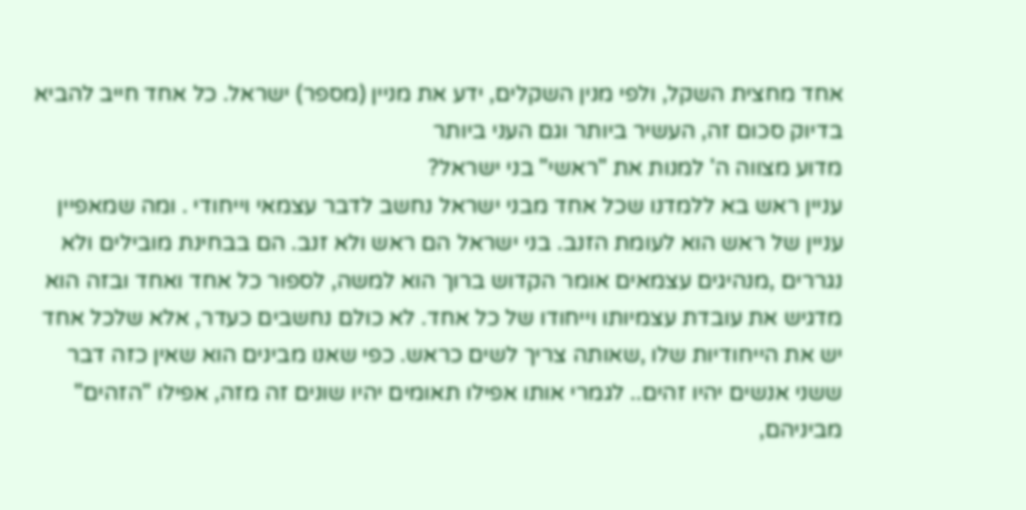אחד מחצית השקל, ולפי מנין השקלים, ידע את מניין (מספר) ישראל. כל אחד חייב להביא בדיוק סכום זה, העשיר ביותר וגם העני ביותר
מדוע מצווה ה' למנות את "ראשי" בני ישראל?
עניין ראש בא ללמדנו שכל אחד מבני ישראל נחשב לדבר עצמאי וייחודי . ומה שמאפיין עניין של ראש הוא לעומת הזנב. בני ישראל הם ראש ולא זנב. הם בבחינת מובילים ולא נגררים ,מנהיגים עצמאים אומר הקדוש ברוך הוא למשה, לספור כל אחד ואחד ובזה הוא מדגיש את עובדת עצמיותו וייחודו של כל אחד. לא כולם נחשבים כעדר, אלא שלכל אחד יש את הייחודיות שלו ,שאותה צריך לשים כראש. כפי שאנו מבינים הוא שאין כזה דבר ששני אנשים יהיו זהים.. לגמרי אותו אפילו תאומים יהיו שונים זה מזה, אפילו "הזהים" מביניהם,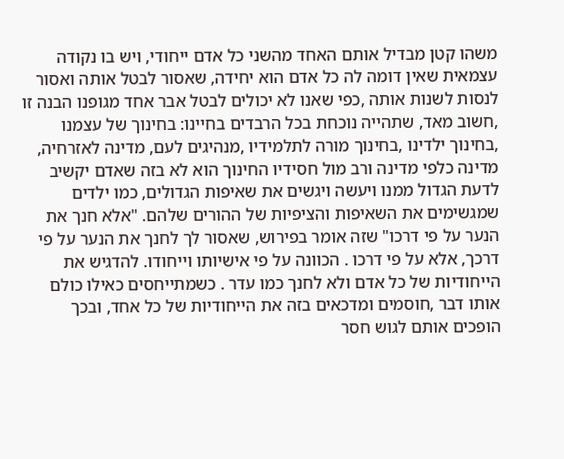משהו קטן מבדיל אותם האחד מהשני כל אדם ייחודי, ויש בו נקודה עצמאית שאין דומה לה כל אדם הוא יחידה, שאסור לבטל אותה ואסור לנסות לשנות אותה ,כפי שאנו לא יכולים לבטל אבר אחד מגופנו הבנה זו ,חשוב מאד, שתהייה נוכחת בכל הרבדים בחיינו: בחינוך של עצמנו ,בחינוך ילדינו ,בחינוך מורה לתלמידיו ,מנהיגים לעם, מדינה לאזרחיה, מדינה כלפי מדינה ורב מול חסידיו החינוך הוא לא בזה שאדם יקשיב לדעת הגדול ממנו ויעשה ויגשים את שאיפות הגדולים, כמו ילדים שמגשימים את השאיפות והציפיות של ההורים שלהם. "אלא חנך את הנער על פי דרכו" שזה אומר בפירוש, שאסור לך לחנך את הנער על פי דרכך, אלא על פי דרכו . הכוונה על פי אישיותו וייחודו. להדגיש את הייחודיות של כל אדם ולא לחנך כמו עדר . כשמתייחסים כאילו כולם אותו דבר ,חוסמים ומדכאים בזה את הייחודיות של כל אחד, ובכך הופכים אותם לגוש חסר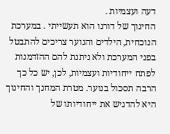דעה ועצמיות .
החינוך של דורנו הוא תעשייתי . במערכת הנוכחית, הילדים והנוער צריכים להתבטל בפני המערכת ולא ניתנת להם ההזדמנות לפתח ייחודיות ועצמיות, לכן, יש כל כך הרבה תסכול בנוער. מטרת המחנך והחינוך היא להדגיש את ייחודיותו של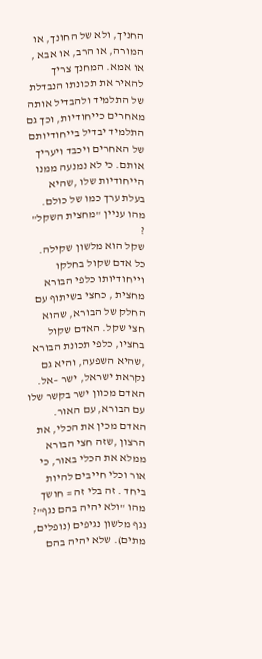החניך, ולא של החונך, או המורה, או הרב, או אבא , או אמא. המחנך צריך להאיר את תכונתו הנבדלת של התלמיד ולהבדיל אותה מאחרים כייחודיות, וכך גם התלמיד יבדיל בייחודיותם של האחרים ויכבד ויעריך אותם. כי לא נמנעה ממנו הייחודיות שלו ,שהיא בעלת ערך כמו של כולם.
מהו עניין "מחצית השקל" ?
שקל הוא מלשון שקילה. כל אדם שקול בחלקו וייחודיותו כלפי הבורא מחצית , כחצי בשיתוף עם החלק של הבורא, שהוא חצי שקל. האדם שקול בחציו, כלפי תכונת הבורא ,שהיא השפעה, והיא גם נקראת ישראל, ישר –אל. האדם מכוון ישר בקשר שלו עם הבורא, עם האור. האדם מכין את הכלי, את הרצון ,שזה חצי הבורא ממלא את הכלי באור, כי אור וכלי חייבים להיות ביחד . זה בלי זה = חושך
מהו "ולא יהיה בהם נגף"?
נגף מלשון נגיפים (נופלים, מתים). שלא יהיה בהם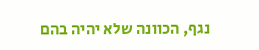נגף, הכוונה שלא יהיה בהם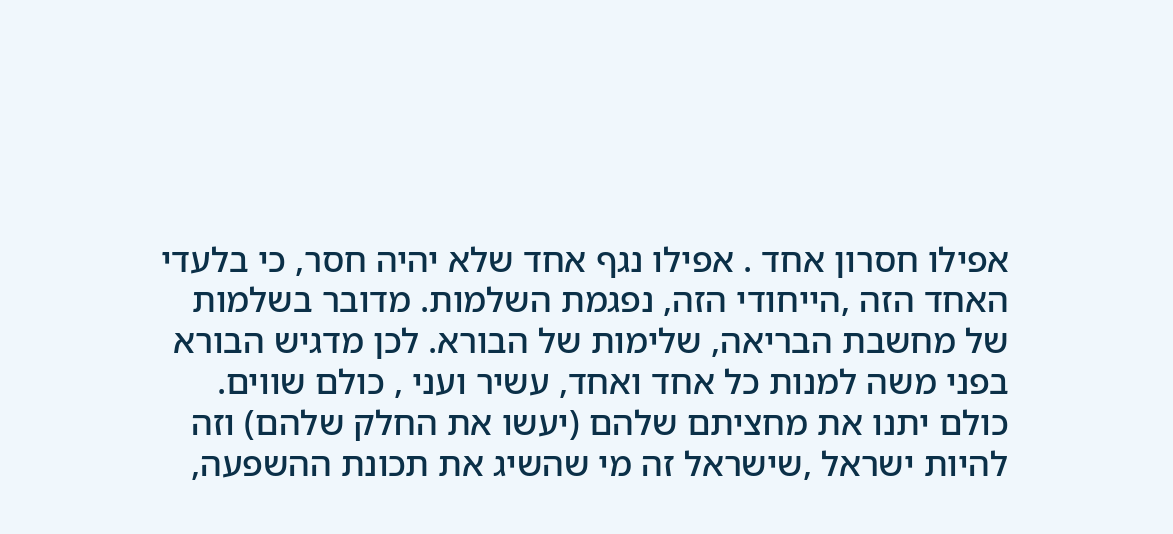אפילו חסרון אחד . אפילו נגף אחד שלא יהיה חסר, כי בלעדי האחד הזה ,הייחודי הזה, נפגמת השלמות. מדובר בשלמות של מחשבת הבריאה, שלימות של הבורא. לכן מדגיש הבורא בפני משה למנות כל אחד ואחד, עשיר ועני , כולם שווים. כולם יתנו את מחציתם שלהם (יעשו את החלק שלהם) וזה להיות ישראל ,שישראל זה מי שהשיג את תכונת ההשפעה,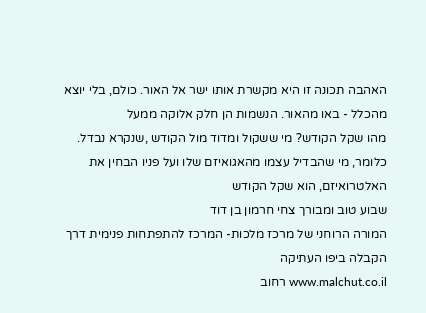האהבה תכונה זו היא מקשרת אותו ישר אל האור. כולם, בלי יוצא מהכלל - באו מהאור. הנשמות הן חלק אלוקה ממעל
מהו שקל הקודש? מי ששקול ומדוד מול הקודש ,שנקרא נבדל. כלומר, מי שהבדיל עצמו מהאגואיזם שלו ועל פניו הבחין את האלטרואיזם, הוא שקל הקודש
שבוע טוב ומבורך צחי חרמון בן דוד
המורה הרוחני של מרכז מלכות- המרכז להתפתחות פנימית דרך הקבלה ביפו העתיקה
www.malchut.co.il רחוב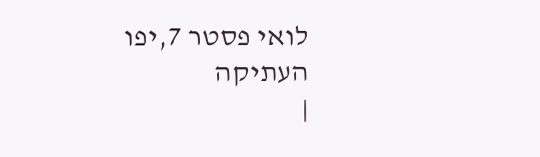לואי פסטר 7,יפו העתיקה
|